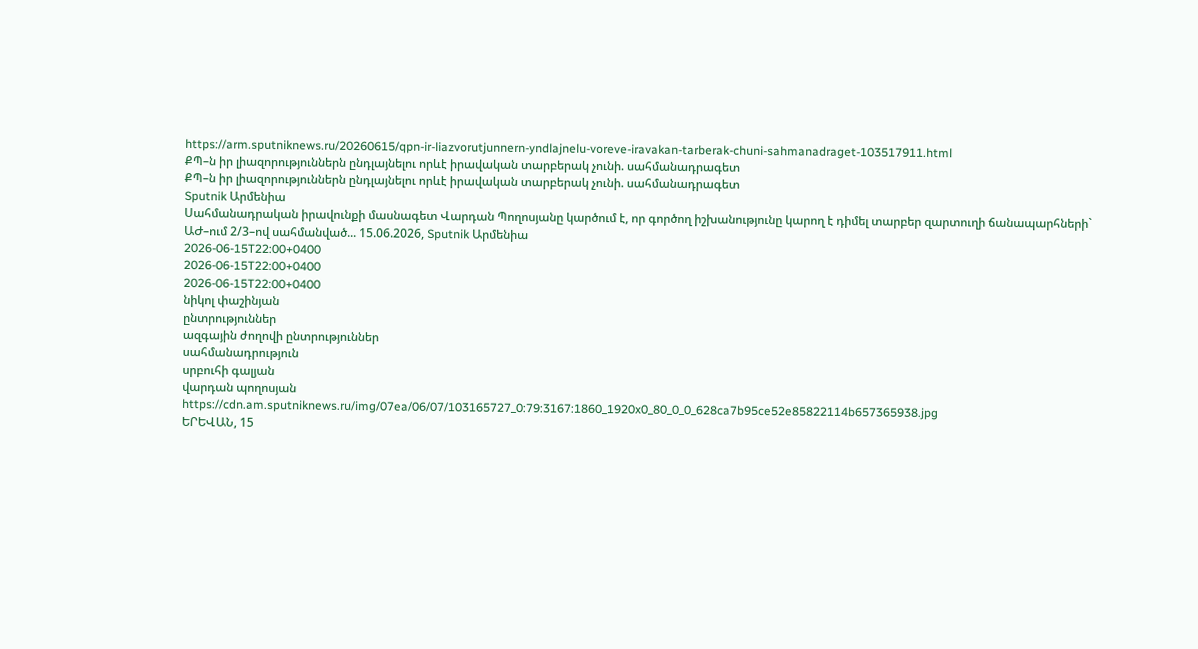https://arm.sputniknews.ru/20260615/qpn-ir-liazvorutjunnern-yndlajnelu-voreve-iravakan-tarberak-chuni-sahmanadraget-103517911.html
ՔՊ–ն իր լիազորություններն ընդլայնելու որևէ իրավական տարբերակ չունի. սահմանադրագետ
ՔՊ–ն իր լիազորություններն ընդլայնելու որևէ իրավական տարբերակ չունի. սահմանադրագետ
Sputnik Արմենիա
Սահմանադրական իրավունքի մասնագետ Վարդան Պողոսյանը կարծում է, որ գործող իշխանությունը կարող է դիմել տարբեր զարտուղի ճանապարհների` ԱԺ–ում 2/3–ով սահմանված... 15.06.2026, Sputnik Արմենիա
2026-06-15T22:00+0400
2026-06-15T22:00+0400
2026-06-15T22:00+0400
նիկոլ փաշինյան
ընտրություններ
ազգային ժողովի ընտրություններ
սահմանադրություն
սրբուհի գալյան
վարդան պողոսյան
https://cdn.am.sputniknews.ru/img/07ea/06/07/103165727_0:79:3167:1860_1920x0_80_0_0_628ca7b95ce52e85822114b657365938.jpg
ԵՐԵՎԱՆ, 15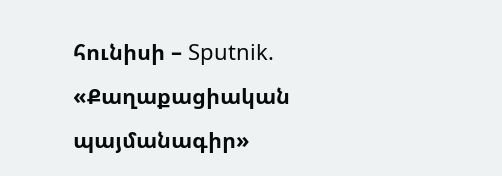հունիսի – Sputnik. «Քաղաքացիական պայմանագիր»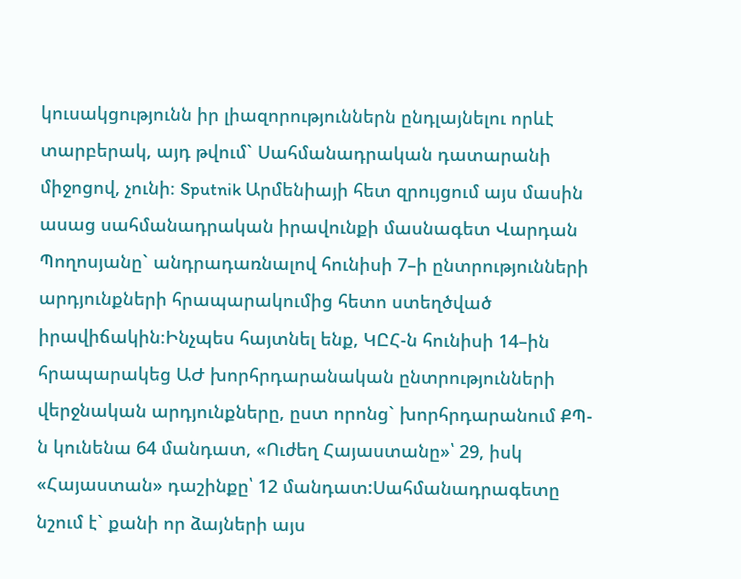կուսակցությունն իր լիազորություններն ընդլայնելու որևէ տարբերակ, այդ թվում` Սահմանադրական դատարանի միջոցով, չունի։ Sputnik Արմենիայի հետ զրույցում այս մասին ասաց սահմանադրական իրավունքի մասնագետ Վարդան Պողոսյանը` անդրադառնալով հունիսի 7–ի ընտրությունների արդյունքների հրապարակումից հետո ստեղծված իրավիճակին։Ինչպես հայտնել ենք, ԿԸՀ-ն հունիսի 14–ին հրապարակեց ԱԺ խորհրդարանական ընտրությունների վերջնական արդյունքները, ըստ որոնց` խորհրդարանում ՔՊ-ն կունենա 64 մանդատ, «Ուժեղ Հայաստանը»՝ 29, իսկ «Հայաստան» դաշինքը՝ 12 մանդատ:Սահմանադրագետը նշում է` քանի որ ձայների այս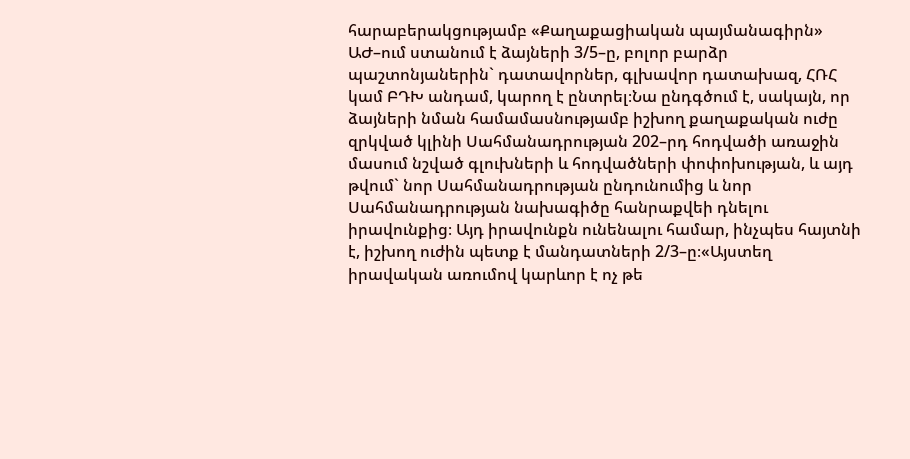հարաբերակցությամբ «Քաղաքացիական պայմանագիրն» ԱԺ–ում ստանում է ձայների 3/5–ը, բոլոր բարձր պաշտոնյաներին` դատավորներ, գլխավոր դատախազ, ՀՌՀ կամ ԲԴԽ անդամ, կարող է ընտրել։Նա ընդգծում է, սակայն, որ ձայների նման համամասնությամբ իշխող քաղաքական ուժը զրկված կլինի Սահմանադրության 202–րդ հոդվածի առաջին մասում նշված գլուխների և հոդվածների փոփոխության, և այդ թվում` նոր Սահմանադրության ընդունումից և նոր Սահմանադրության նախագիծը հանրաքվեի դնելու իրավունքից։ Այդ իրավունքն ունենալու համար, ինչպես հայտնի է, իշխող ուժին պետք է մանդատների 2/3–ը։«Այստեղ իրավական առումով կարևոր է ոչ թե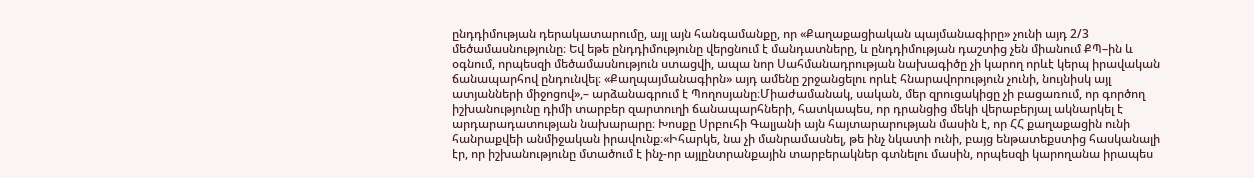ընդդիմության դերակատարումը, այլ այն հանգամանքը, որ «Քաղաքացիական պայմանագիրը» չունի այդ 2/3 մեծամասնությունը։ Եվ եթե ընդդիմությունը վերցնում է մանդատները, և ընդդիմության դաշտից չեն միանում ՔՊ–ին և օգնում, որպեսզի մեծամասնություն ստացվի, ապա նոր Սահմանադրության նախագիծը չի կարող որևէ կերպ իրավական ճանապարհով ընդունվել։ «Քաղպայմանագիրն» այդ ամենը շրջանցելու որևէ հնարավորություն չունի, նույնիսկ այլ ատյանների միջոցով»,– արձանագրում է Պողոսյանը։Միաժամանակ, սական, մեր զրուցակիցը չի բացառում, որ գործող իշխանությունը դիմի տարբեր զարտուղի ճանապարհների, հատկապես, որ դրանցից մեկի վերաբերյալ ակնարկել է արդարադատության նախարարը։ Խոսքը Սրբուհի Գալյանի այն հայտարարության մասին է, որ ՀՀ քաղաքացին ունի հանրաքվեի անմիջական իրավունք։«Իհարկե, նա չի մանրամասնել, թե ինչ նկատի ունի, բայց ենթատեքստից հասկանալի էր, որ իշխանությունը մտածում է ինչ-որ այլընտրանքային տարբերակներ գտնելու մասին, որպեսզի կարողանա իրապես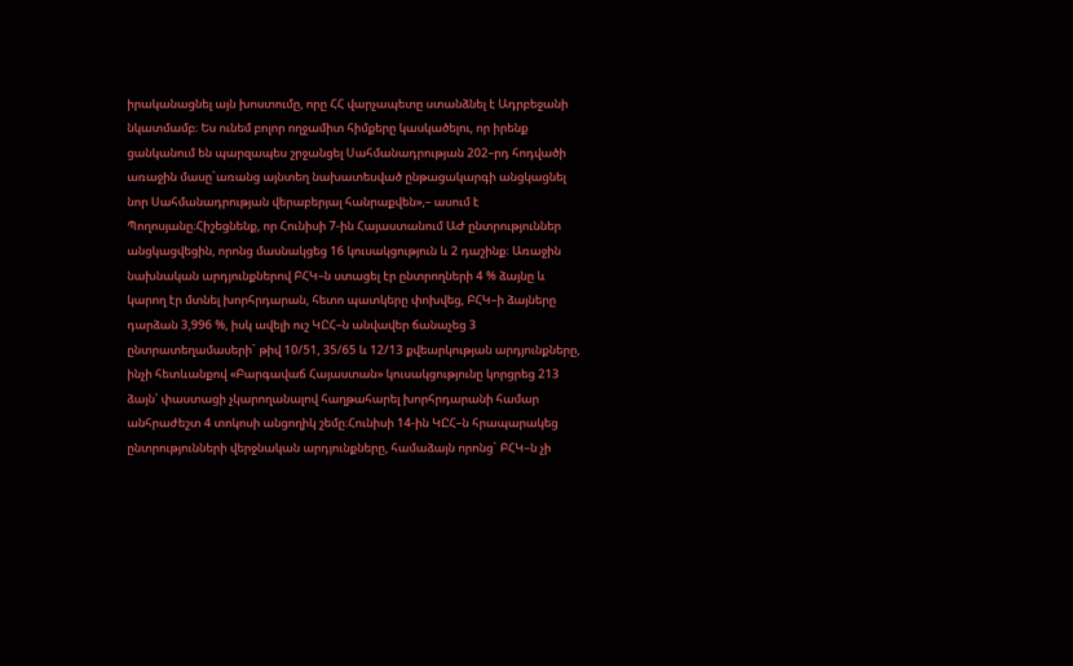իրականացնել այն խոստումը, որը ՀՀ վարչապետը ստանձնել է Ադրբեջանի նկատմամբ։ Ես ունեմ բոլոր ողջամիտ հիմքերը կասկածելու, որ իրենք ցանկանում են պարզապես շրջանցել Սահմանադրության 202–րդ հոդվածի առաջին մասը`առանց այնտեղ նախատեսված ընթացակարգի անցկացնել նոր Սահմանադրության վերաբերյալ հանրաքվեն»,– ասում է Պողոսյանը։Հիշեցնենք, որ Հունիսի 7-ին Հայաստանում ԱԺ ընտրություններ անցկացվեցին, որոնց մասնակցեց 16 կուսակցություն և 2 դաշինք։ Առաջին նախնական արդյունքներով ԲՀԿ–ն ստացել էր ընտրողների 4 % ձայնը և կարող էր մտնել խորհրդարան, հետո պատկերը փոխվեց, ԲՀԿ–ի ձայները դարձան 3,996 %, իսկ ավելի ուշ ԿԸՀ–ն անվավեր ճանաչեց 3 ընտրատեղամասերի` թիվ 10/51, 35/65 և 12/13 քվեարկության արդյունքները, ինչի հետևանքով «Բարգավաճ Հայաստան» կուսակցությունը կորցրեց 213 ձայն՝ փաստացի չկարողանալով հաղթահարել խորհրդարանի համար անհրաժեշտ 4 տոկոսի անցողիկ շեմը։Հունիսի 14-ին ԿԸՀ–ն հրապարակեց ընտրությունների վերջնական արդյունքները, համաձայն որոնց` ԲՀԿ–ն չի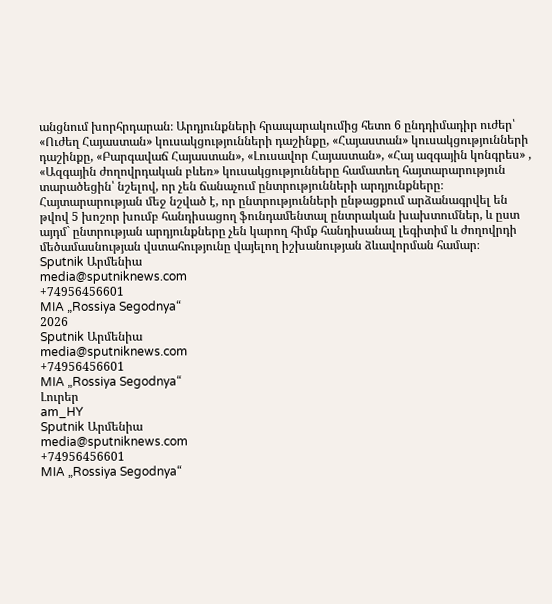անցնում խորհրդարան։ Արդյունքների հրապարակումից հետո 6 ընդդիմադիր ուժեր՝ «Ուժեղ Հայաստան» կուսակցությունների դաշինքը, «Հայաստան» կուսակցությունների դաշինքը, «Բարգավաճ Հայաստան», «Լուսավոր Հայաստան», «Հայ ազգային կոնգրես» , «Ազգային ժողովրդական բևեռ» կուսակցությունները համատեղ հայտարարություն տարածեցին՝ նշելով, որ չեն ճանաչում ընտրությունների արդյունքները։ Հայտարարության մեջ նշված է, որ ընտրությունների ընթացքում արձանագրվել են թվով 5 խոշոր խումբ հանդիսացող ֆունդամենտալ ընտրական խախտումներ, և ըստ այդմ` ընտրության արդյունքները չեն կարող հիմք հանդիսանալ լեգիտիմ և ժողովրդի մեծամասնության վստահությունը վայելող իշխանության ձևավորման համար։
Sputnik Արմենիա
media@sputniknews.com
+74956456601
MIA „Rossiya Segodnya“
2026
Sputnik Արմենիա
media@sputniknews.com
+74956456601
MIA „Rossiya Segodnya“
Լուրեր
am_HY
Sputnik Արմենիա
media@sputniknews.com
+74956456601
MIA „Rossiya Segodnya“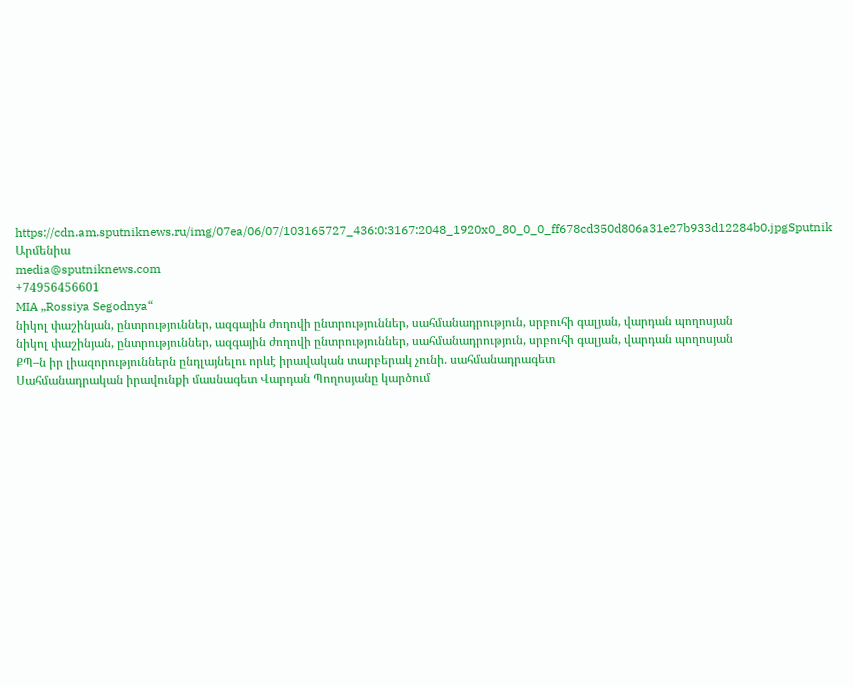https://cdn.am.sputniknews.ru/img/07ea/06/07/103165727_436:0:3167:2048_1920x0_80_0_0_ff678cd350d806a31e27b933d12284b0.jpgSputnik Արմենիա
media@sputniknews.com
+74956456601
MIA „Rossiya Segodnya“
նիկոլ փաշինյան, ընտրություններ, ազգային ժողովի ընտրություններ, սահմանադրություն, սրբուհի գալյան, վարդան պողոսյան
նիկոլ փաշինյան, ընտրություններ, ազգային ժողովի ընտրություններ, սահմանադրություն, սրբուհի գալյան, վարդան պողոսյան
ՔՊ–ն իր լիազորություններն ընդլայնելու որևէ իրավական տարբերակ չունի. սահմանադրագետ
Սահմանադրական իրավունքի մասնագետ Վարդան Պողոսյանը կարծում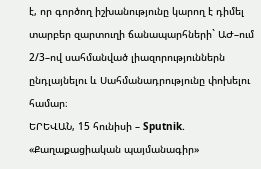է, որ գործող իշխանությունը կարող է դիմել տարբեր զարտուղի ճանապարհների` ԱԺ–ում 2/3–ով սահմանված լիազորություններն ընդլայնելու և Սահմանադրությունը փոխելու համար։
ԵՐԵՎԱՆ, 15 հունիսի – Sputnik. «Քաղաքացիական պայմանագիր»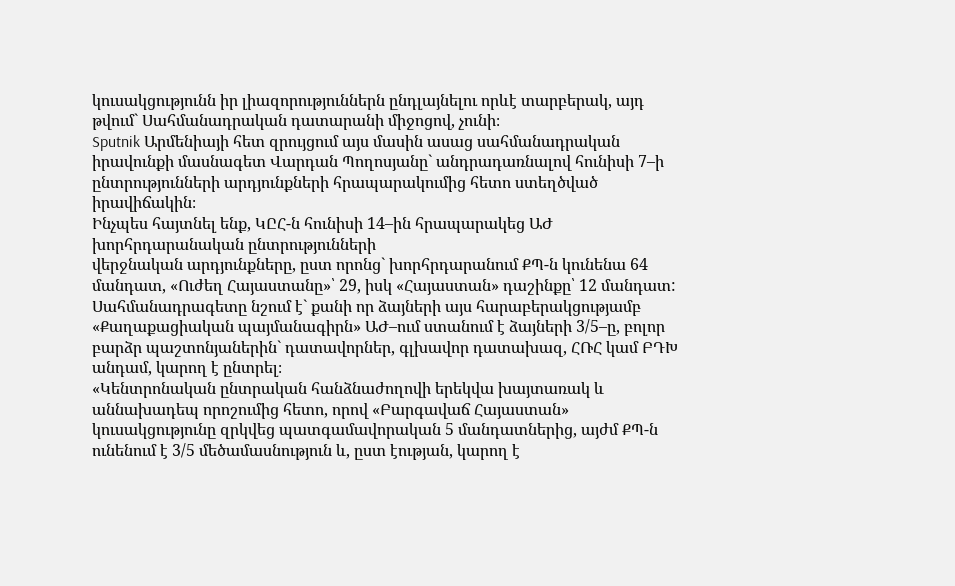կուսակցությունն իր լիազորություններն ընդլայնելու որևէ տարբերակ, այդ թվում` Սահմանադրական դատարանի միջոցով, չունի։
Sputnik Արմենիայի հետ զրույցում այս մասին ասաց սահմանադրական իրավունքի մասնագետ Վարդան Պողոսյանը` անդրադառնալով հունիսի 7–ի ընտրությունների արդյունքների հրապարակումից հետո ստեղծված իրավիճակին։
Ինչպես հայտնել ենք, ԿԸՀ-ն հունիսի 14–ին հրապարակեց ԱԺ խորհրդարանական ընտրությունների
վերջնական արդյունքները, ըստ որոնց` խորհրդարանում ՔՊ-ն կունենա 64 մանդատ, «Ուժեղ Հայաստանը»՝ 29, իսկ «Հայաստան» դաշինքը՝ 12 մանդատ:
Սահմանադրագետը նշում է` քանի որ ձայների այս հարաբերակցությամբ «Քաղաքացիական պայմանագիրն» ԱԺ–ում ստանում է ձայների 3/5–ը, բոլոր բարձր պաշտոնյաներին` դատավորներ, գլխավոր դատախազ, ՀՌՀ կամ ԲԴԽ անդամ, կարող է ընտրել։
«Կենտրոնական ընտրական հանձնաժողովի երեկվա խայտառակ և աննախադեպ որոշումից հետո, որով «Բարգավաճ Հայաստան» կուսակցությունը զրկվեց պատգամավորական 5 մանդատներից, այժմ ՔՊ-ն ունենում է 3/5 մեծամասնություն և, ըստ էության, կարող է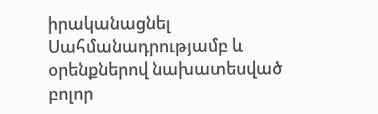իրականացնել Սահմանադրությամբ և օրենքներով նախատեսված բոլոր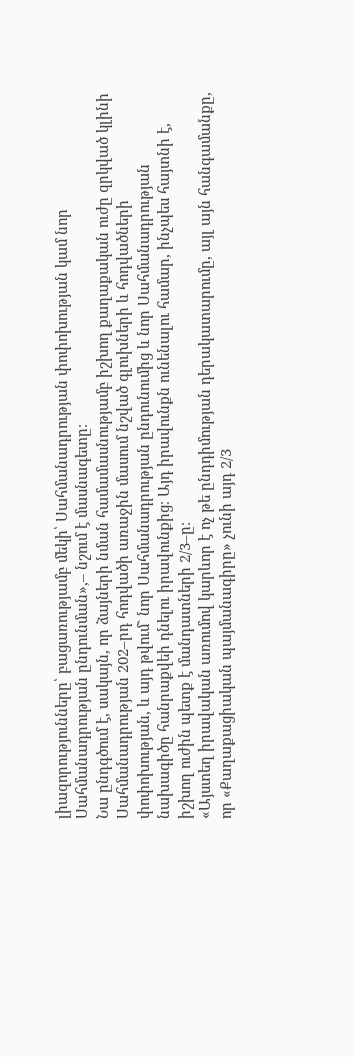լիազորությունները՝ բացառությամբ մեկի՝ Սահմանադրության փոփոխության կամ նոր Սահմանադրության ընդունման»,– նշում է մասնագետը։
Նա ընդգծում է, սակայն, որ ձայների նման համամասնությամբ իշխող քաղաքական ուժը զրկված կլինի Սահմանադրության 202–րդ հոդվածի առաջին մասում նշված գլուխների և հոդվածների փոփոխության, և այդ թվում` նոր Սահմանադրության ընդունումից և նոր Սահմանադրության նախագիծը հանրաքվեի դնելու իրավունքից։ Այդ իրավունքն ունենալու համար, ինչպես հայտնի է, իշխող ուժին պետք է մանդատների 2/3–ը։
«Այստեղ իրավական առումով կարևոր է ոչ թե ընդդիմության դերակատարումը, այլ այն հանգամանքը, որ «Քաղաքացիական պայմանագիրը» չունի այդ 2/3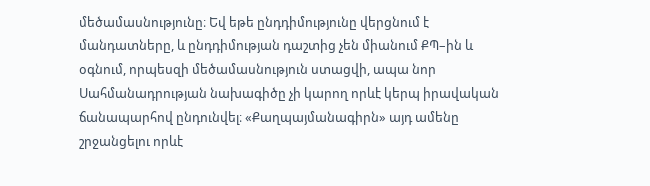մեծամասնությունը։ Եվ եթե ընդդիմությունը վերցնում է մանդատները, և ընդդիմության դաշտից չեն միանում ՔՊ–ին և օգնում, որպեսզի մեծամասնություն ստացվի, ապա նոր Սահմանադրության նախագիծը չի կարող որևէ կերպ իրավական ճանապարհով ընդունվել։ «Քաղպայմանագիրն» այդ ամենը շրջանցելու որևէ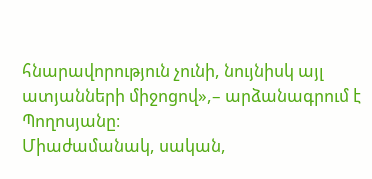հնարավորություն չունի, նույնիսկ այլ ատյանների միջոցով»,– արձանագրում է Պողոսյանը։
Միաժամանակ, սական,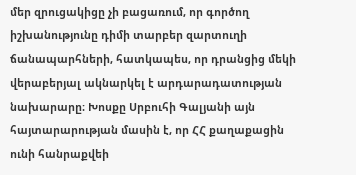մեր զրուցակիցը չի բացառում, որ գործող իշխանությունը դիմի տարբեր զարտուղի ճանապարհների, հատկապես, որ դրանցից մեկի վերաբերյալ ակնարկել է արդարադատության նախարարը։ Խոսքը Սրբուհի Գալյանի այն հայտարարության մասին է, որ ՀՀ քաղաքացին ունի հանրաքվեի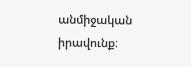անմիջական իրավունք։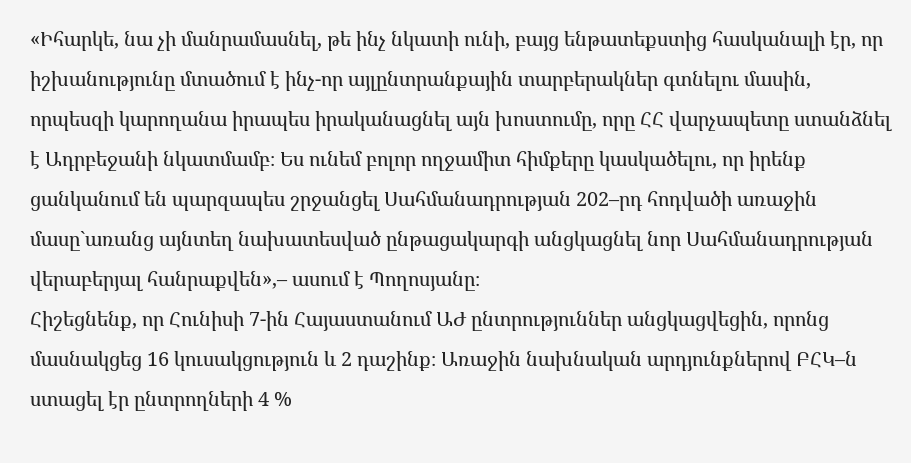«Իհարկե, նա չի մանրամասնել, թե ինչ նկատի ունի, բայց ենթատեքստից հասկանալի էր, որ իշխանությունը մտածում է ինչ-որ այլընտրանքային տարբերակներ գտնելու մասին, որպեսզի կարողանա իրապես իրականացնել այն խոստումը, որը ՀՀ վարչապետը ստանձնել է Ադրբեջանի նկատմամբ։ Ես ունեմ բոլոր ողջամիտ հիմքերը կասկածելու, որ իրենք ցանկանում են պարզապես շրջանցել Սահմանադրության 202–րդ հոդվածի առաջին մասը`առանց այնտեղ նախատեսված ընթացակարգի անցկացնել նոր Սահմանադրության վերաբերյալ հանրաքվեն»,– ասում է Պողոսյանը։
Հիշեցնենք, որ Հունիսի 7-ին Հայաստանում ԱԺ ընտրություններ անցկացվեցին, որոնց մասնակցեց 16 կուսակցություն և 2 դաշինք։ Առաջին նախնական արդյունքներով ԲՀԿ–ն ստացել էր ընտրողների 4 %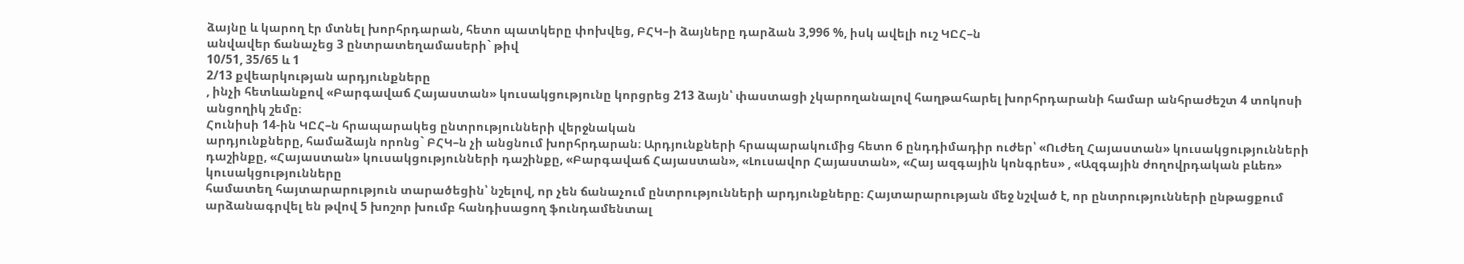ձայնը և կարող էր մտնել խորհրդարան, հետո պատկերը փոխվեց, ԲՀԿ–ի ձայները դարձան 3,996 %, իսկ ավելի ուշ ԿԸՀ–ն
անվավեր ճանաչեց 3 ընտրատեղամասերի` թիվ
10/51, 35/65 և 1
2/13 քվեարկության արդյունքները
, ինչի հետևանքով «Բարգավաճ Հայաստան» կուսակցությունը կորցրեց 213 ձայն՝ փաստացի չկարողանալով հաղթահարել խորհրդարանի համար անհրաժեշտ 4 տոկոսի անցողիկ շեմը։
Հունիսի 14-ին ԿԸՀ–ն հրապարակեց ընտրությունների վերջնական
արդյունքները, համաձայն որոնց` ԲՀԿ–ն չի անցնում խորհրդարան։ Արդյունքների հրապարակումից հետո 6 ընդդիմադիր ուժեր՝ «Ուժեղ Հայաստան» կուսակցությունների դաշինքը, «Հայաստան» կուսակցությունների դաշինքը, «Բարգավաճ Հայաստան», «Լուսավոր Հայաստան», «Հայ ազգային կոնգրես» , «Ազգային ժողովրդական բևեռ» կուսակցությունները
համատեղ հայտարարություն տարածեցին՝ նշելով, որ չեն ճանաչում ընտրությունների արդյունքները։ Հայտարարության մեջ նշված է, որ ընտրությունների ընթացքում արձանագրվել են թվով 5 խոշոր խումբ հանդիսացող ֆունդամենտալ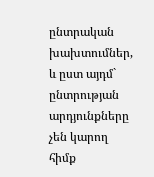ընտրական խախտումներ, և ըստ այդմ` ընտրության արդյունքները չեն կարող հիմք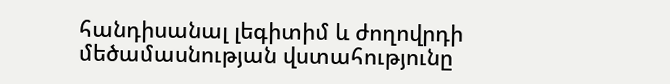հանդիսանալ լեգիտիմ և ժողովրդի մեծամասնության վստահությունը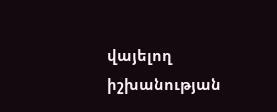վայելող իշխանության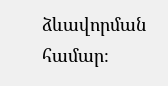ձևավորման համար։